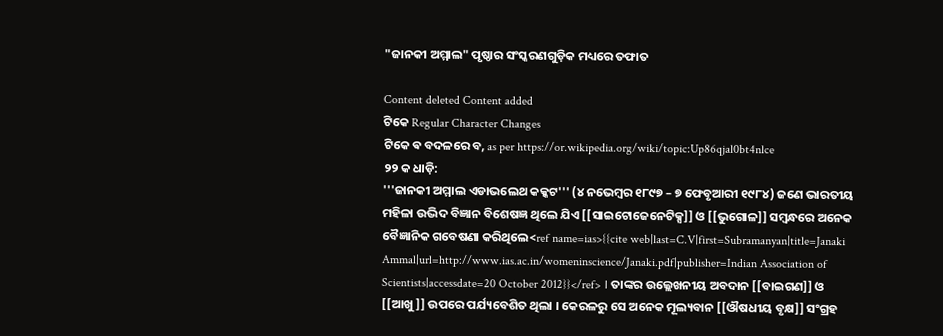"ଜାନକୀ ଅମ୍ମାଲ" ପୃଷ୍ଠାର ସଂସ୍କରଣ‌ଗୁଡ଼ିକ ମଧ୍ୟରେ ତଫାତ

Content deleted Content added
ଟିକେ Regular Character Changes
ଟିକେ ଵ ବଦଳରେ ବ, as per https://or.wikipedia.org/wiki/topic:Up86qjal0bt4nlce
୨୨ କ ଧାଡ଼ି:
'''ଜାନକୀ ଅମ୍ମାଲ ଏଡାଭଲେଥ କକ୍କଟ''' (୪ ନଭେମ୍ବର ୧୮୯୭ – ୭ ଫେବୃଆରୀ ୧୯୮୪) ଜଣେ ଭାରତୀୟ ମହିଳା ଉଦ୍ଭିଦ ବିଜ୍ଞାନ ବିଶେଷଜ୍ଞ ଥିଲେ ଯିଏ [[ସାଇଟୋଜେନେଟିକ୍ସ]] ଓ [[ଭୁଗୋଳ]] ସମ୍ବନ୍ଧରେ ଅନେକ ବୈଜ୍ଞାନିକ ଗବେଷଣା କରିଥିଲେ<ref name=ias>{{cite web|last=C.V|first=Subramanyan|title=Janaki Ammal|url=http://www.ias.ac.in/womeninscience/Janaki.pdf|publisher=Indian Association of Scientists|accessdate=20 October 2012}}</ref> । ତାଙ୍କର ଉଲ୍ଲେଖନୀୟ ଅବଦାନ [[ବାଇଗଣ]] ଓ [[ଆଖୁ]] ଉପରେ ପର୍ଯ୍ୟବେଶିତ ଥିଲା । କେରଳରୁ ସେ ଅନେକ ମୂଲ୍ୟବାନ [[ଔଷଧୀୟ ବୃକ୍ଷ]] ସଂଗ୍ରହ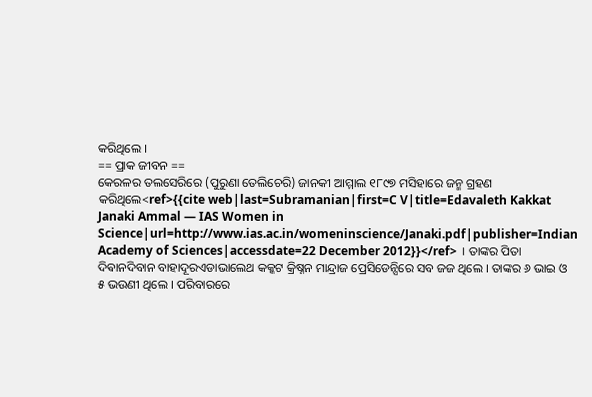କରିଥିଲେ ।
== ପ୍ରାକ ଜୀବନ ==
କେରଳର ତଲସେରିରେ (ପୁରୁଣା ତେଲିଚେରି) ଜାନକୀ ଆମ୍ମାଲ ୧୮୯୭ ମସିହାରେ ଜନ୍ମ ଗ୍ରହଣ କରିଥିଲେ<ref>{{cite web|last=Subramanian|first=C V|title=Edavaleth Kakkat Janaki Ammal — IAS Women in Science|url=http://www.ias.ac.in/womeninscience/Janaki.pdf|publisher=Indian Academy of Sciences|accessdate=22 December 2012}}</ref> । ତାଙ୍କର ପିତା ଦିଵାନଦିବାନ ବାହାଦୂରଏଡାଭାଲେଥ କକ୍କଟ କ୍ରିଷ୍ନନ ମାନ୍ଦ୍ରାଜ ପ୍ରେସିଡେନ୍ସିରେ ସବ ଜଜ ଥିଲେ । ତାଙ୍କର ୬ ଭାଇ ଓ ୫ ଭଉଣୀ ଥିଲେ । ପରିବାରରେ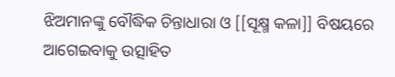ଝିଅମାନଙ୍କୁ ବୌଦ୍ଧିକ ଚିନ୍ତାଧାରା ଓ [[ସୂକ୍ଷ୍ମ କଳା]] ବିଷୟରେ ଆଗେଇବାକୁ ଉତ୍ସାହିତ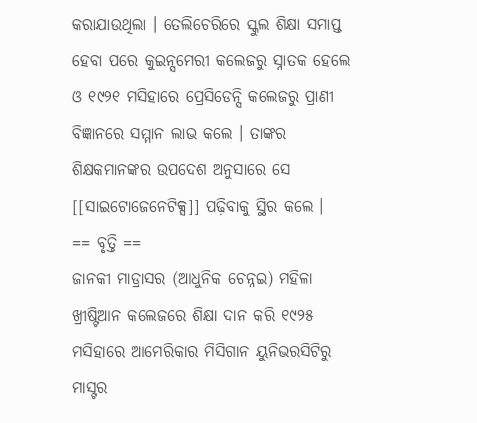କରାଯାଉଥିଲା । ତେଲିଚେରିରେ ସ୍କୁଲ ଶିକ୍ଷା ସମାପ୍ତ ହେବା ପରେ କୁଇନ୍ସମେରୀ କଲେଜରୁ ସ୍ନାତକ ହେଲେ ଓ ୧୯୨୧ ମସିହାରେ ପ୍ରେସିଡେନ୍ସି କଲେଜରୁ ପ୍ରାଣୀ ବିଜ୍ଞାନରେ ସମ୍ମାନ ଲାଭ କଲେ । ତାଙ୍କର ଶିକ୍ଷକମାନଙ୍କର ଉପଦେଶ ଅନୁସାରେ ସେ [[ସାଇଟୋଜେନେଟିକ୍ସ]] ପଢ଼ିବାକୁ ସ୍ଥିର କଲେ ।
== ବୃତ୍ତି ==
ଜାନକୀ ମାଡ୍ରାସର (ଆଧୁନିକ ଚେନ୍ନଇ) ମହିଳା ଖ୍ରୀଷ୍ଟିଆନ କଲେଜରେ ଶିକ୍ଷା ଦାନ କରି ୧୯୨୫ ମସିହାରେ ଆମେରିକାର ମିସିଗାନ ୟୁନିଭରସିଟିରୁ ମାସ୍ଟର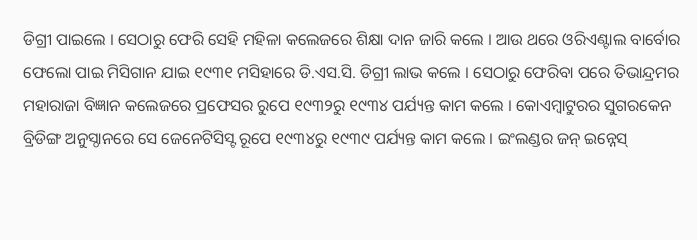ଡିଗ୍ରୀ ପାଇଲେ । ସେଠାରୁ ଫେରି ସେହି ମହିଳା କଲେଜରେ ଶିକ୍ଷା ଦାନ ଜାରି କଲେ । ଆଉ ଥରେ ଓରିଏଣ୍ଟାଲ ବାର୍ବୋର ଫେଲୋ ପାଇ ମିସିଗାନ ଯାଇ ୧୯୩୧ ମସିହାରେ ଡି.ଏସ.ସି. ଡିଗ୍ରୀ ଲାଭ କଲେ । ସେଠାରୁ ଫେରିବା ପରେ ତିଭାନ୍ଦ୍ରମର ମହାରାଜା ବିଜ୍ଞାନ କଲେଜରେ ପ୍ରଫେସର ରୁପେ ୧୯୩୨ରୁ ୧୯୩୪ ପର୍ଯ୍ୟନ୍ତ କାମ କଲେ । କୋଏମ୍ବାଟୁରର ସୁଗରକେନ ବ୍ରିଡିଙ୍ଗ ଅନୁସ୍ଠାନରେ ସେ ଜେନେଟିସିସ୍ଟ ରୂପେ ୧୯୩୪ରୁ ୧୯୩୯ ପର୍ଯ୍ୟନ୍ତ କାମ କଲେ । ଇଂଲଣ୍ଡର ଜନ୍ ଇନ୍ନେସ୍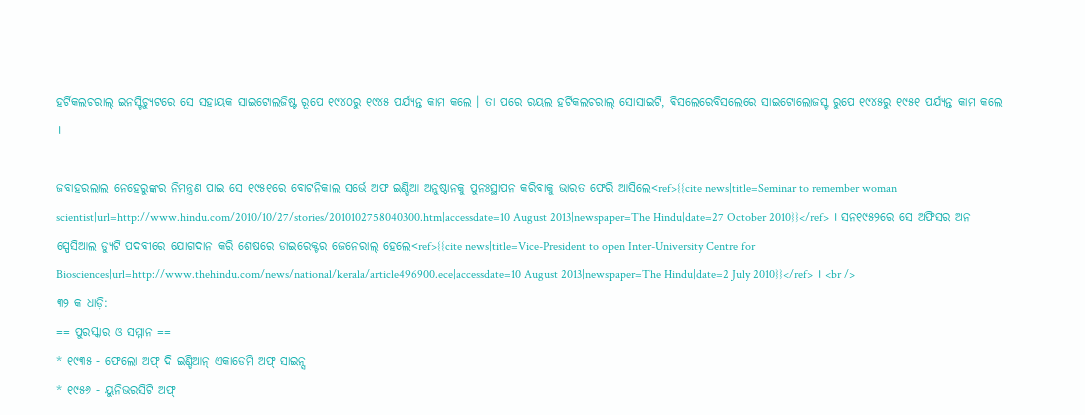ହର୍ଟିକଲଚରାଲ୍ ଇନସ୍ଟିଚ୍ୟୁଟରେ ସେ ସହାୟକ ସାଇଟୋଲଜିଷ୍ଟ ରୂପେ ୧୯୪୦ରୁ ୧୯୪୫ ପର୍ଯ୍ୟନ୍ତ କାମ କଲେ । ତା ପରେ ରୟଲ ହର୍ଟିକଲଚରାଲ୍ ସୋସାଇଟି, ଵିସଲେରେବିସଲେରେ ସାଇଟୋଲୋଜସ୍ଟ ରୁପେ ୧୯୪୫ରୁ ୧୯୫୧ ପର୍ଯ୍ୟନ୍ତ କାମ କଲେ ।

ଜବାହରଲାଲ ନେହେରୁଙ୍କର ନିମନ୍ତ୍ରଣ ପାଇ ସେ ୧୯୫୧ରେ ବୋଟନିକାଲ ସର୍ଭେ ଅଫ ଇଣ୍ଡିଆ ଅନୁଷ୍ଠାନକୁ ପୁନଃସ୍ଥାପନ କରିବାକୁ ଭାରତ ଫେରି ଆସିଲେ<ref>{{cite news|title=Seminar to remember woman scientist|url=http://www.hindu.com/2010/10/27/stories/2010102758040300.htm|accessdate=10 August 2013|newspaper=The Hindu|date=27 October 2010}}</ref> । ସନ୧୯୫୨ରେ ସେ ଅଫିସର ଅନ ସ୍ପେସିଆଲ ଡ୍ୟୁଟି ପଦବୀରେ ଯୋଗଦାନ କରି ଶେଷରେ ଡାଇରେକ୍ଟର ଜେନେରାଲ୍ ହେଲେ<ref>{{cite news|title=Vice-President to open Inter-University Centre for Biosciences|url=http://www.thehindu.com/news/national/kerala/article496900.ece|accessdate=10 August 2013|newspaper=The Hindu|date=2 July 2010}}</ref> । <br />
୩୨ କ ଧାଡ଼ି:
== ପୁରସ୍କାର ଓ ସମ୍ମାନ ==
* ୧୯୩୫ - ଫେଲୋ ଅଫ୍ ଦି ଇଣ୍ଡିଆନ୍ ଏକାଡେମି ଅଫ୍ ସାଇନ୍ସ
* ୧୯୫୬ - ୟୁନିଭରସିଟି ଅଫ୍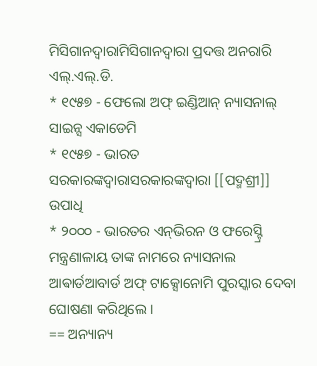ମିସିଗାନଦ୍ଵାରାମିସିଗାନଦ୍ବାରା ପ୍ରଦତ୍ତ ଅନରାରି ଏଲ୍.ଏଲ୍.ଡି.
* ୧୯୫୭ - ଫେଲୋ ଅଫ୍ ଇଣ୍ଡିଆନ୍ ନ୍ୟାସନାଲ୍ ସାଇନ୍ସ ଏକାଡେମି
* ୧୯୫୭ - ଭାରତ ସରକାରଙ୍କଦ୍ଵାରାସରକାରଙ୍କଦ୍ବାରା [[ପଦ୍ମଶ୍ରୀ]] ଉପାଧି
* ୨୦୦୦ - ଭାରତର ଏନ୍‌ଭିରନ ଓ ଫରେସ୍ଟ୍ରି ମନ୍ତ୍ରଣାଳାୟ ତାଙ୍କ ନାମରେ ନ୍ୟାସନାଲ ଆଵାର୍ଡଆବାର୍ଡ ଅଫ୍ ଟାକ୍ସୋନୋମି ପୁରସ୍କାର ଦେବା ଘୋଷଣା କରିଥିଲେ ।
== ଅନ୍ୟାନ୍ୟ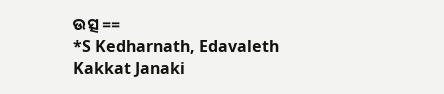ଉତ୍ସ ==
*S Kedharnath, Edavaleth Kakkat Janaki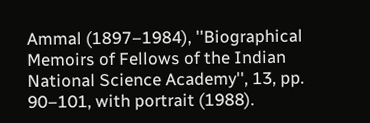Ammal (1897–1984), ''Biographical Memoirs of Fellows of the Indian National Science Academy'', 13, pp. 90–101, with portrait (1988).